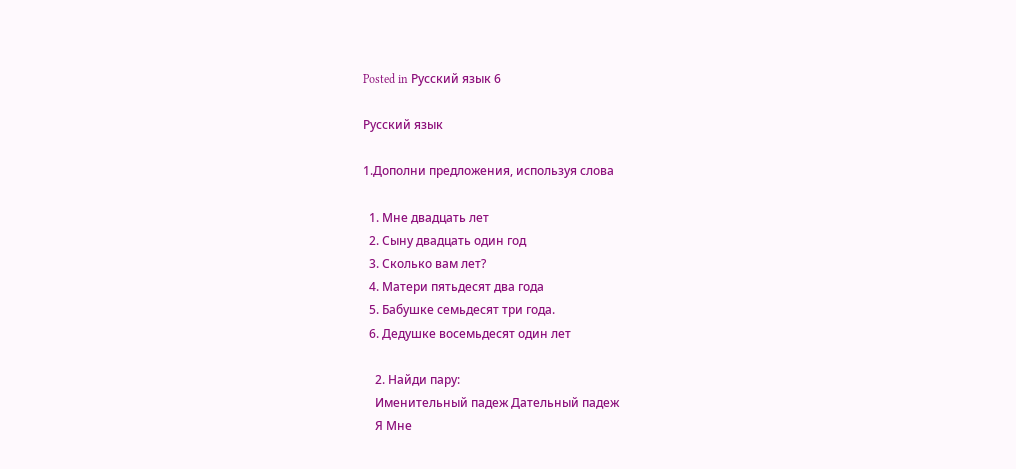Posted in Русский язык 6

Русский язык

1.Дополни предложения, используя слова

  1. Мне двадцать лет
  2. Сыну двадцать один год
  3. Сколько вам лет?
  4. Матери пятьдесят два года
  5. Бабушке семьдесят три года.
  6. Дедушке восемьдесят один лет

    2. Найди пару:
    Именительный падеж Дательный падеж
    Я Мне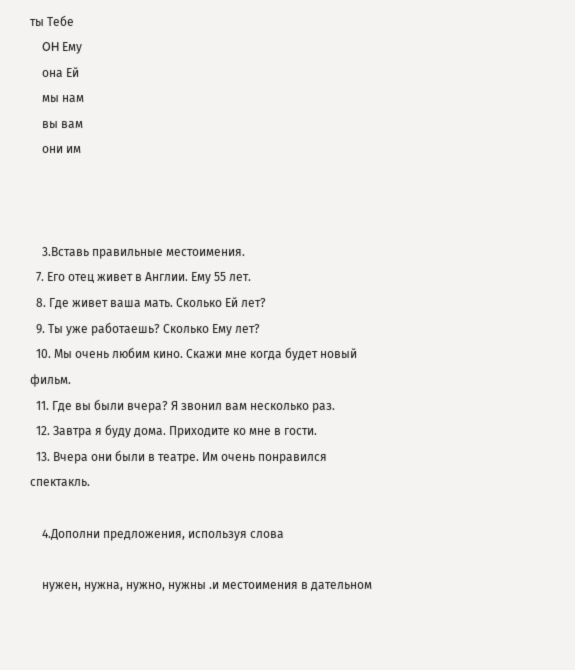ты Тебе
    OH Ему
    она Ей
    мы нам
    вы вам
    они им



    3.Вставь правильные местоимения.
  7. Его отец живет в Англии. Ему 55 лет.
  8. Где живет ваша мать. Сколько Ей лет?
  9. Ты уже работаешь? Сколько Ему лет?
  10. Мы очень любим кино. Скажи мне когда будет новый фильм.
  11. Где вы были вчера? Я звонил вам несколько раз.
  12. Завтра я буду дома. Приходите ко мне в гости.
  13. Вчера они были в театре. Им очень понравился спектакль.

    4.Дополни предложения, используя слова

    нужен, нужна, нужно, нужны .и местоимения в дательном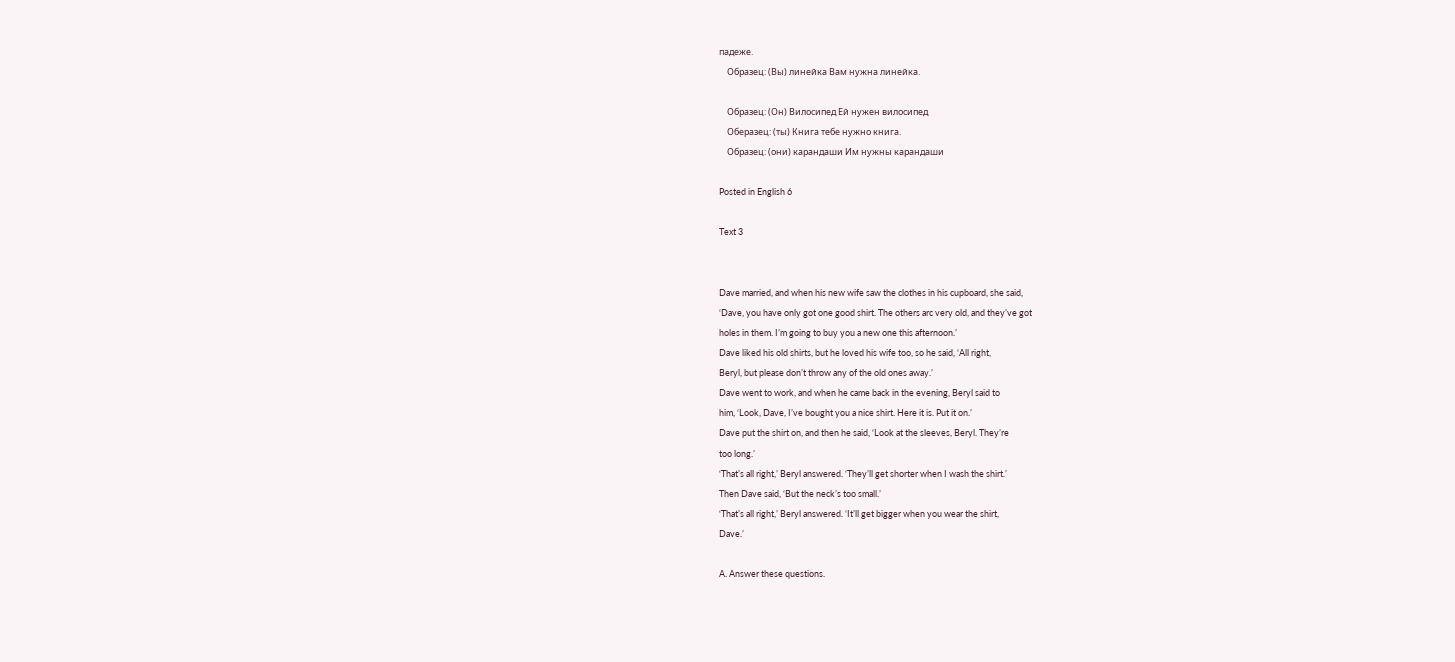падеже.
    Образец: (Вы) линейка Вам нужна линейка.

    Образец: (Он) Вилосипед Ей нужен вилосипед
    Оберазец: (ты) Книга тебе нужно книга.
    Образец: (они) карандаши Им нужны карандаши

Posted in English 6

Text 3


Dave married, and when his new wife saw the clothes in his cupboard, she said,
‘Dave, you have only got one good shirt. The others arc very old, and they’ve got
holes in them. I’m going to buy you a new one this afternoon.’
Dave liked his old shirts, but he loved his wife too, so he said, ‘All right,
Beryl, but please don’t throw any of the old ones away.’
Dave went to work, and when he came back in the evening, Beryl said to
him, ‘Look, Dave, I’ve bought you a nice shirt. Here it is. Put it on.’
Dave put the shirt on, and then he said, ‘Look at the sleeves, Beryl. They’re
too long.’
‘That’s all right,’ Beryl answered. ‘They’ll get shorter when I wash the shirt.’
Then Dave said, ‘But the neck’s too small.’
‘That’s all right,’ Beryl answered. ‘It’ll get bigger when you wear the shirt,
Dave.’

A. Answer these questions.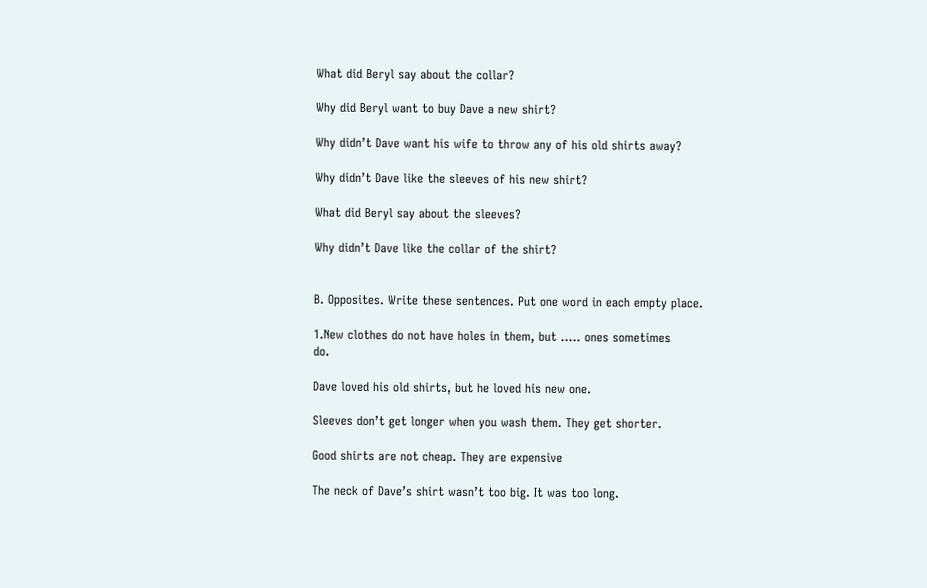What did Beryl say about the collar?

Why did Beryl want to buy Dave a new shirt?

Why didn’t Dave want his wife to throw any of his old shirts away?

Why didn’t Dave like the sleeves of his new shirt?

What did Beryl say about the sleeves?

Why didn’t Dave like the collar of the shirt?


B. Opposites. Write these sentences. Put one word in each empty place.

1.New clothes do not have holes in them, but ….. ones sometimes
do.

Dave loved his old shirts, but he loved his new one.

Sleeves don’t get longer when you wash them. They get shorter.

Good shirts are not cheap. They are expensive

The neck of Dave’s shirt wasn’t too big. It was too long.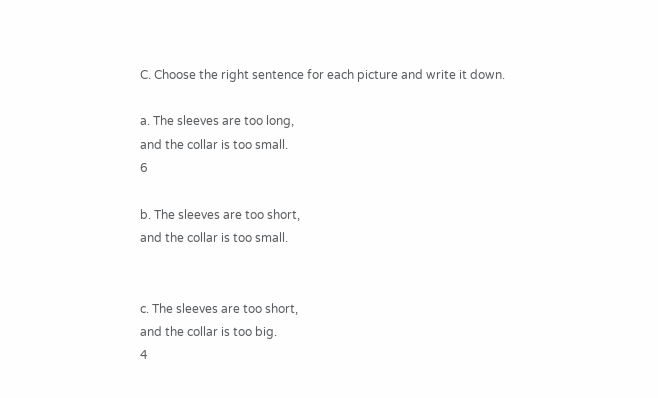C. Choose the right sentence for each picture and write it down.

a. The sleeves are too long,
and the collar is too small.
6

b. The sleeves are too short,
and the collar is too small.


c. The sleeves are too short,
and the collar is too big.
4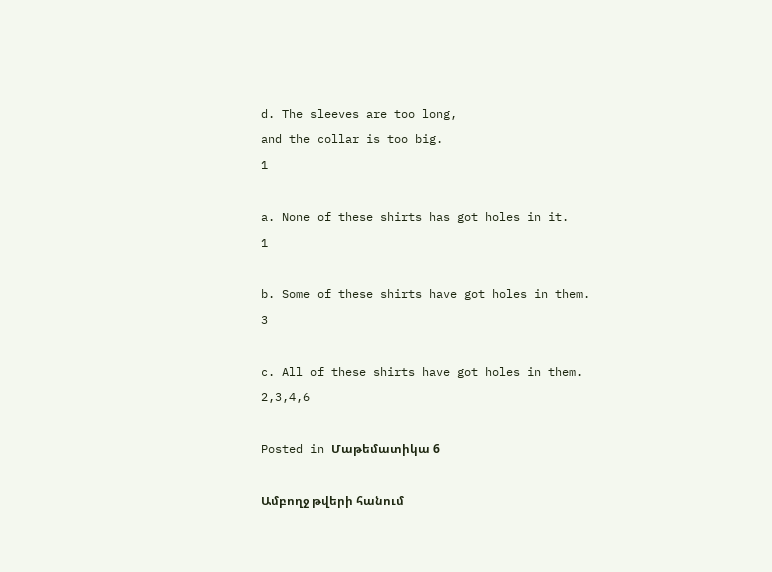d. The sleeves are too long,
and the collar is too big.
1

a. None of these shirts has got holes in it.
1

b. Some of these shirts have got holes in them.
3

c. All of these shirts have got holes in them.
2,3,4,6

Posted in Մաթեմատիկա 6

Ամբողջ թվերի հանում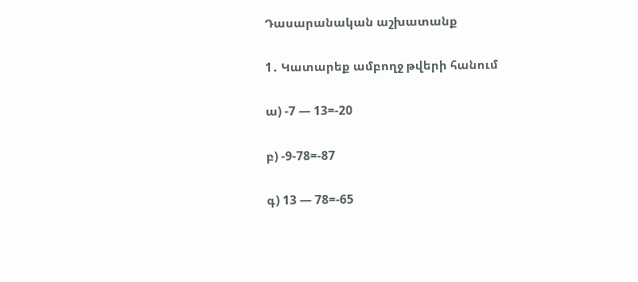Դասարանական աշխատանք

1․ Կատարեք ամբողջ թվերի հանում

ա) -7 — 13=-20

բ) -9-78=-87

գ) 13 — 78=-65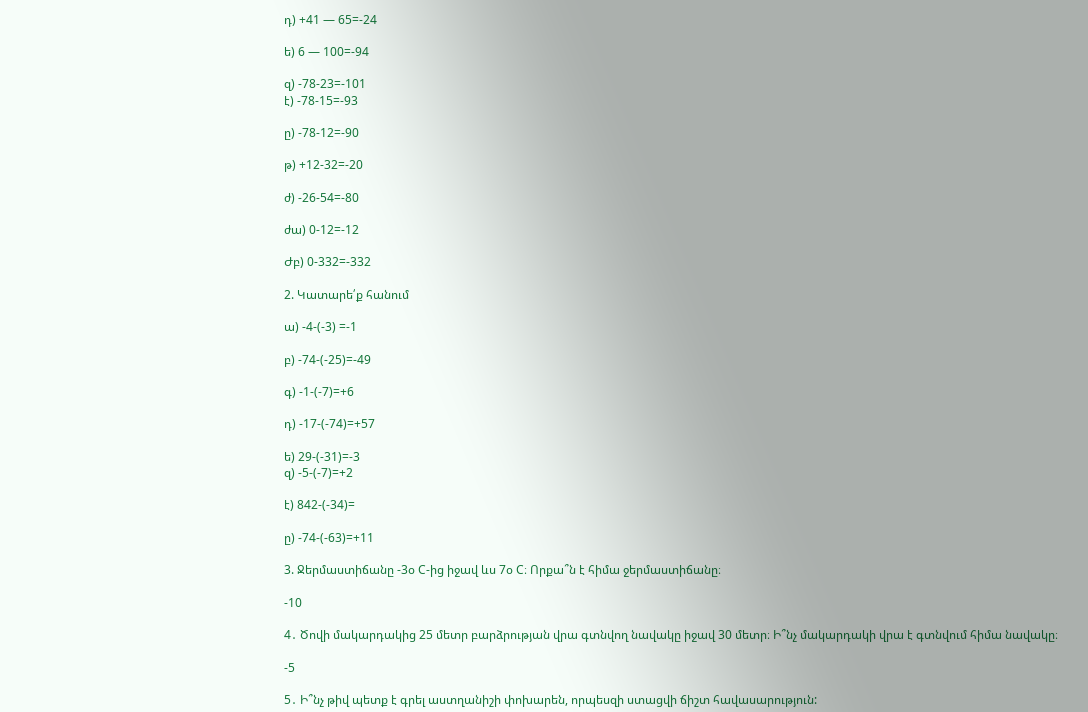դ) +41 — 65=-24

ե) 6 — 100=-94

զ) -78-23=-101
է) -78-15=-93

ը) -78-12=-90

թ) +12-32=-20

ժ) -26-54=-80

ժա) 0-12=-12

Ժբ) 0-332=-332

2. Կատարե՛ք հանում

ա) -4-(-3) =-1

բ) -74-(-25)=-49

գ) -1-(-7)=+6

դ) -17-(-74)=+57

ե) 29-(-31)=-3
զ) -5-(-7)=+2

է) 842-(-34)=

ը) -74-(-63)=+11

3. Ջերմաստիճանը -3օ C-ից իջավ ևս 7օ C։ Որքա՞ն է հիմա ջերմաստիճանը։

-10

4․ Ծովի մակարդակից 25 մետր բարձրության վրա գտնվող նավակը իջավ 30 մետր։ Ի՞նչ մակարդակի վրա է գտնվում հիմա նավակը։

-5

5․ Ի՞նչ թիվ պետք է գրել աստղանիշի փոխարեն, որպեսզի ստացվի ճիշտ հավասարություն: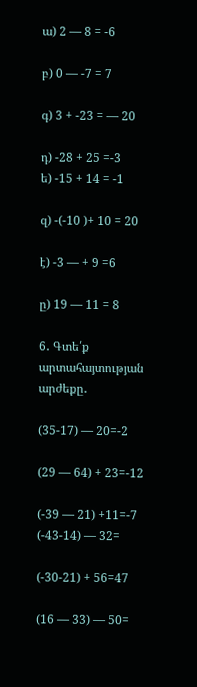ա) 2 — 8 = -6

բ) 0 — -7 = 7

գ) 3 + -23 = — 20

դ) -28 + 25 =-3
ե) -15 + 14 = -1

զ) -(-10 )+ 10 = 20

է) -3 — + 9 =6

ը) 19 — 11 = 8

6․ Գտե՛ք արտահայտության արժեքը․

(35-17) — 20=-2

(29 — 64) + 23=-12

(-39 — 21) +11=-7
(-43-14) — 32=

(-30-21) + 56=47

(16 — 33) — 50=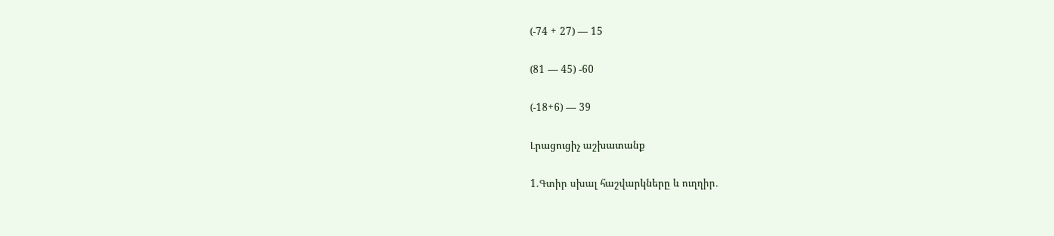(-74 + 27) — 15

(81 — 45) -60

(-18+6) — 39

Լրացուցիչ աշխատանք

1.Գտիր սխալ հաշվարկները և ուղղիր․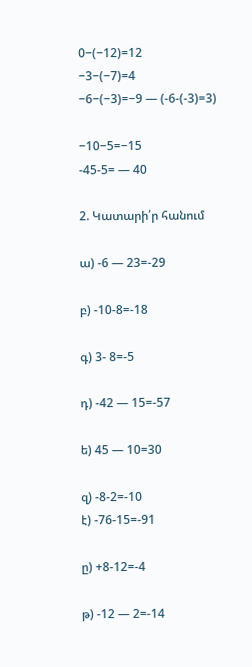0−(−12)=12
−3−(−7)=4
−6−(−3)=−9 — (-6-(-3)=3)

−10−5=−15
-45-5= — 40

2. Կատարի՛ր հանում

ա) -6 — 23=-29

բ) -10-8=-18

գ) 3- 8=-5

դ) -42 — 15=-57

ե) 45 — 10=30

զ) -8-2=-10
է) -76-15=-91

ը) +8-12=-4

թ) -12 — 2=-14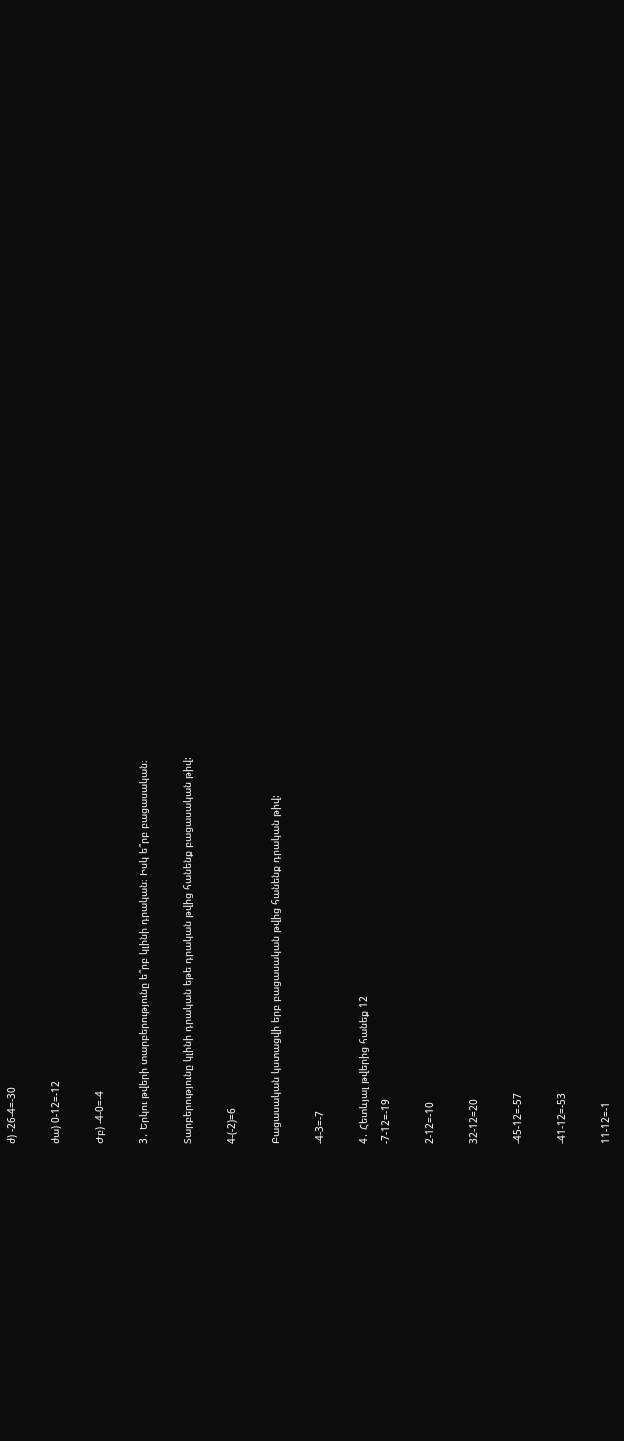ժ) -26-4=-30

ժա) 0-12=-12

Ժբ) -4-0=-4

3․ Երկու թվերի տարբերությունը ե՞րբ կլինի դրական։ Իսկ ե՞րբ բացասական։

Տարբերությունը կլինի դրական եթե դրական թվից հանենք բացասական թիվ:

4-(-2)=6

Բացասական կստացվի երբ բացասական թվից հանենք դրական թիվ:

-4-3=-7

4․ Հետևյալ թվերից հանեք 12
-7-12=-19

2-12=-10

32-12=20

-45-12=-57

-41-12=-53

11-12=-1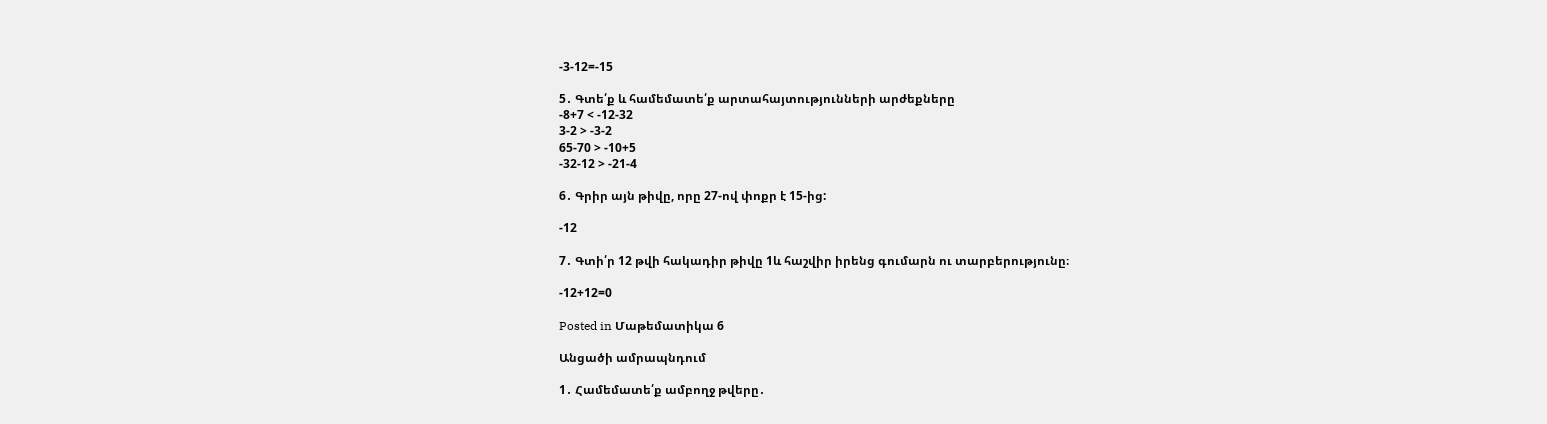-3-12=-15

5․ Գտե՛ք և համեմատե՛ք արտահայտությունների արժեքները
-8+7 < -12-32
3-2 > -3-2
65-70 > -10+5
-32-12 > -21-4

6․ Գրիր այն թիվը, որը 27-ով փոքր է 15-ից:

-12

7․ Գտի՛ր 12 թվի հակադիր թիվը 1և հաշվիր իրենց գումարն ու տարբերությունը։

-12+12=0

Posted in Մաթեմատիկա 6

Անցածի ամրապնդում

1․ Համեմատե՛ք ամբողջ թվերը․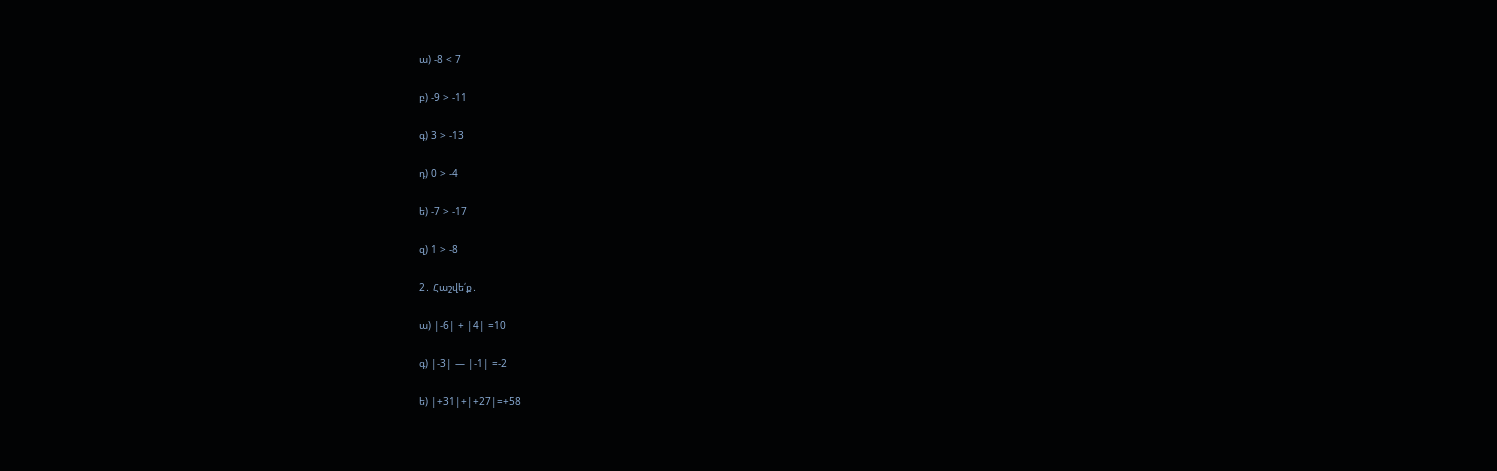ա) -8 < 7

բ) -9 > -11

գ) 3 > -13

դ) 0 > -4

ե) -7 > -17

զ) 1 > -8

2․ Հաշվե՛ք․

ա) |-6| + |4| =10

գ) |-3| — |-1| =-2

ե) |+31|+|+27|=+58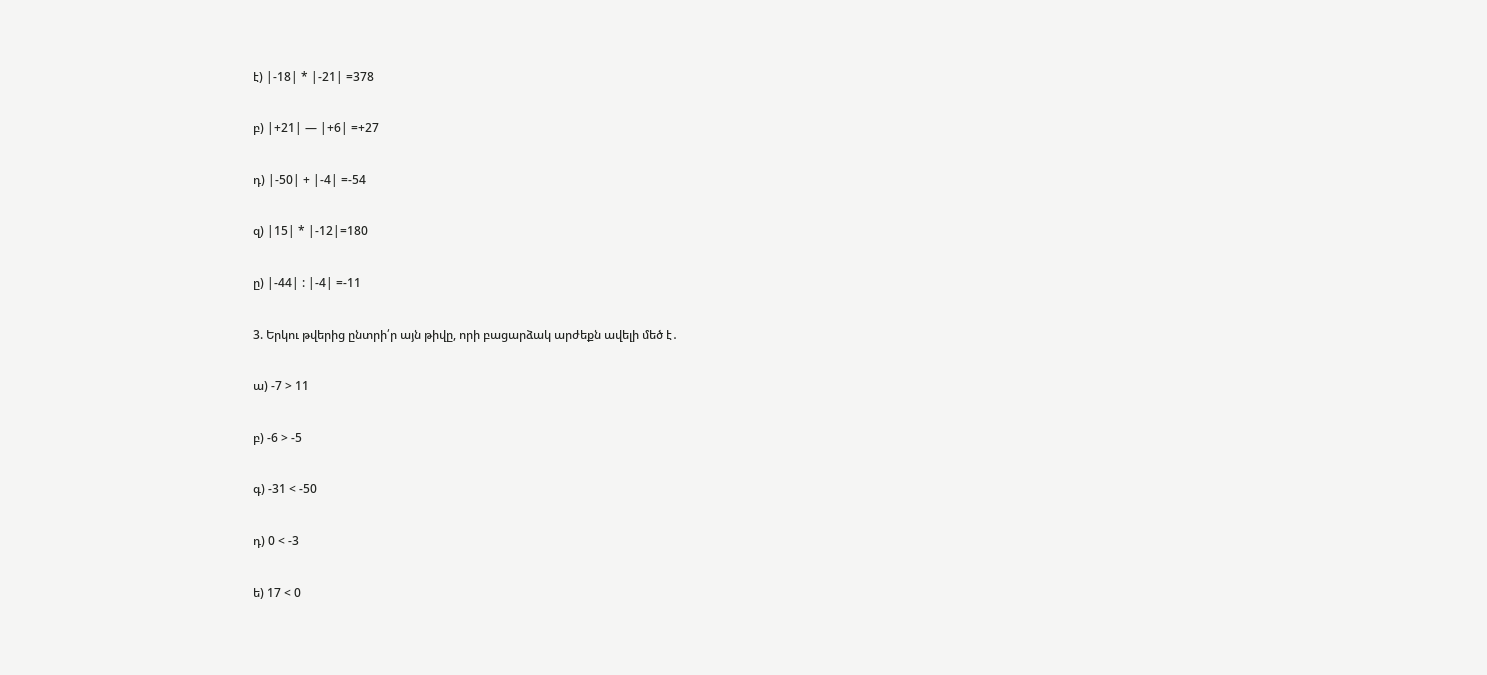է) |-18| * |-21| =378

բ) |+21| — |+6| =+27

դ) |-50| + |-4| =-54

զ) |15| * |-12|=180

ը) |-44| : |-4| =-11

3. Երկու թվերից ընտրի՛ր այն թիվը, որի բացարձակ արժեքն ավելի մեծ է․

ա) -7 > 11

բ) -6 > -5

գ) -31 < -50

դ) 0 < -3

ե) 17 < 0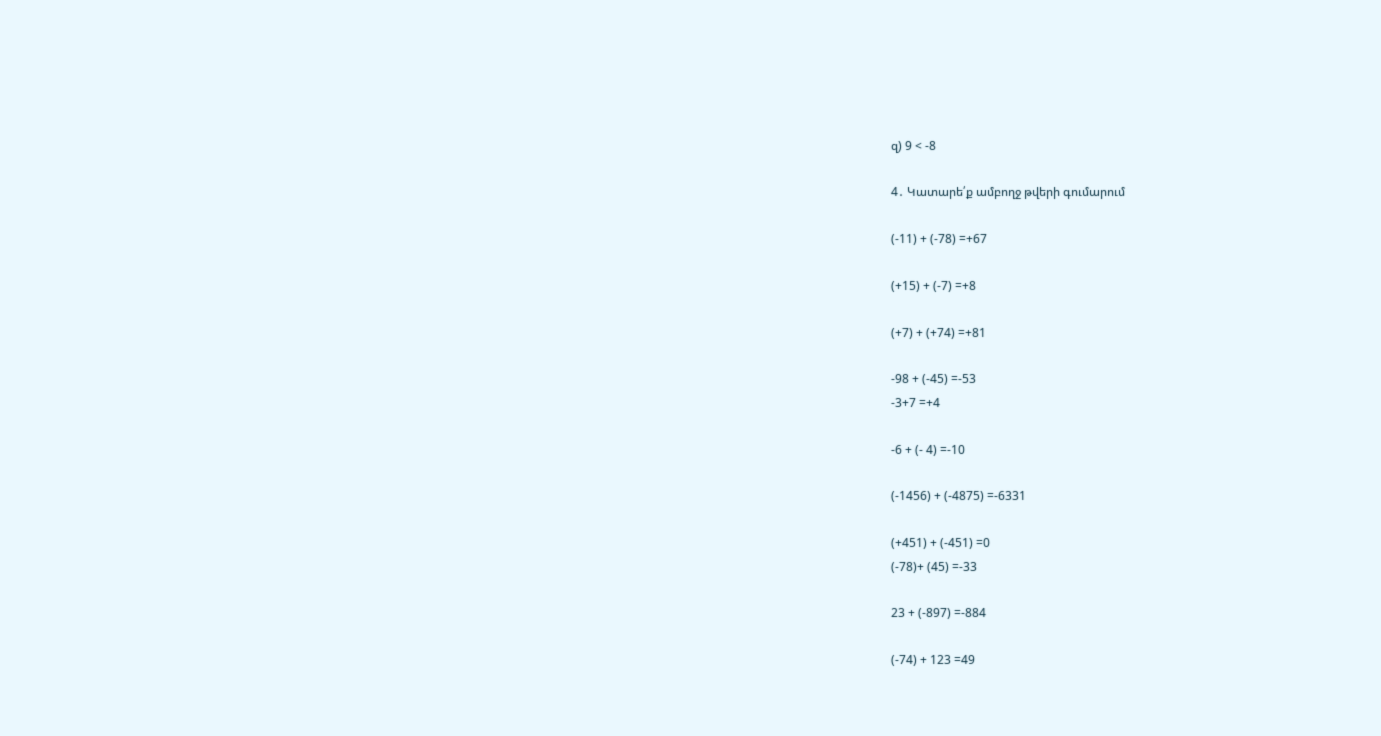զ) 9 < -8

4․ Կատարե՛ք ամբողջ թվերի գումարում

(-11) + (-78) =+67

(+15) + (-7) =+8

(+7) + (+74) =+81

-98 + (-45) =-53
-3+7 =+4

-6 + (- 4) =-10

(-1456) + (-4875) =-6331

(+451) + (-451) =0
(-78)+ (45) =-33

23 + (-897) =-884

(-74) + 123 =49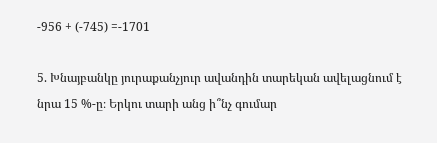-956 + (-745) =-1701

5. Խնայբանկը յուրաքանչյուր ավանդին տարեկան ավելացնում է նրա 15 %-ը։ Երկու տարի անց ի՞նչ գումար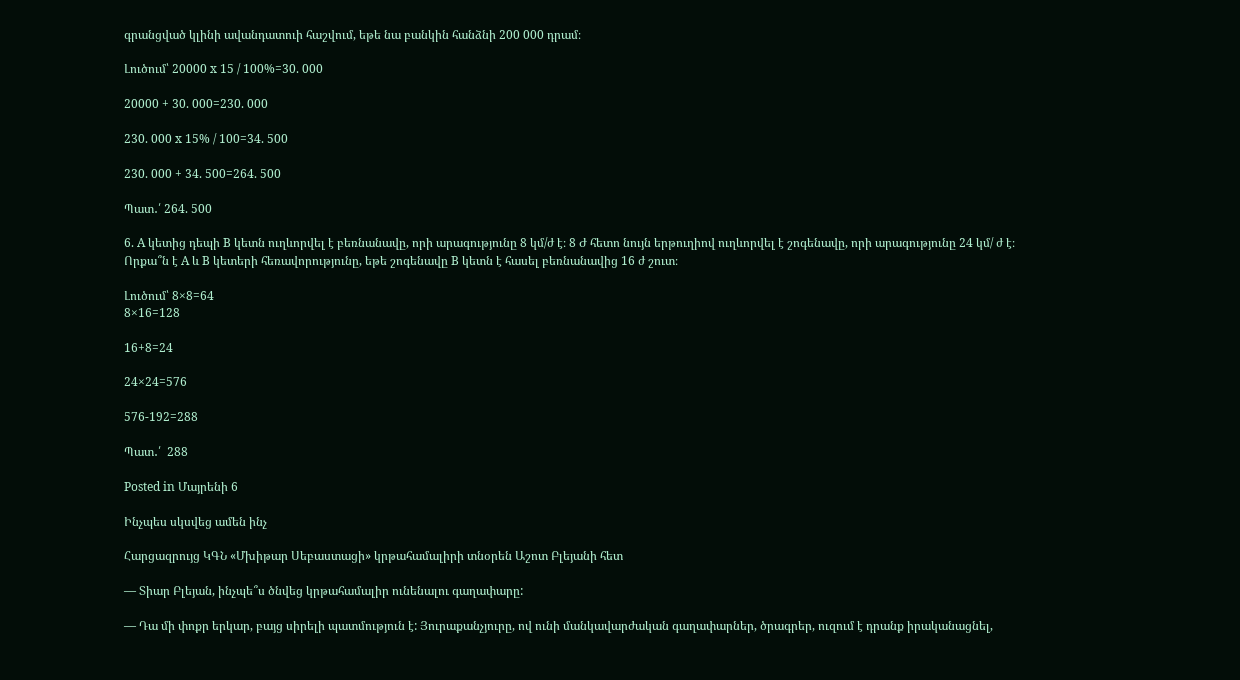գրանցված կլինի ավանդատուի հաշվում, եթե նա բանկին հանձնի 200 000 դրամ։

Լուծում՝ 20000 x 15 / 100%=30. 000

20000 + 30. 000=230. 000

230. 000 x 15% / 100=34. 500

230. 000 + 34. 500=264. 500

Պատ․՛ 264. 500

6. A կետից դեպի B կետն ուղևորվել է բեռնանավը, որի արագությունը 8 կմ/ժ է։ 8 Ժ հետո նույն երթուղիով ուղևորվել է շոգենավը, որի արագությունը 24 կմ/ ժ է։ Որքա՞ն է A և B կետերի հեռավորությունը, եթե շոգենավը B կետն է հասել բեռնանավից 16 ժ շուտ։

Լուծում՝ 8×8=64
8×16=128

16+8=24

24×24=576

576-192=288

Պատ․՛  288

Posted in Մայրենի 6

Ինչպես սկսվեց ամեն ինչ

Հարցազրույց ԿԳՆ «Մխիթար Սեբաստացի» կրթահամալիրի տնօրեն Աշոտ Բլեյանի հետ

— Տիար Բլեյան, ինչպե՞ս ծնվեց կրթահամալիր ունենալու գաղափարը:

— Դա մի փոքր երկար, բայց սիրելի պատմություն է: Յուրաքանչյուրը, ով ունի մանկավարժական գաղափարներ, ծրագրեր, ուզում է դրանք իրականացնել,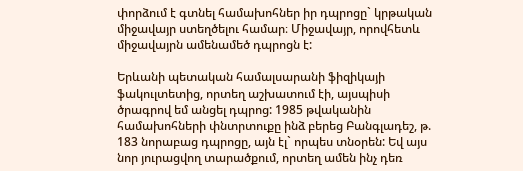փորձում է գտնել համախոհներ իր դպրոցը` կրթական միջավայր ստեղծելու համար։ Միջավայր, որովհետև միջավայրն ամենամեծ դպրոցն է:

Երևանի պետական համալսարանի ֆիզիկայի ֆակուլտետից, որտեղ աշխատում էի, այսպիսի ծրագրով եմ անցել դպրոց: 1985 թվականին համախոհների փնտրտուքը ինձ բերեց Բանգլադեշ, թ. 183 նորաբաց դպրոցը, այն էլ` որպես տնօրեն: Եվ այս նոր յուրացվող տարածքում, որտեղ ամեն ինչ դեռ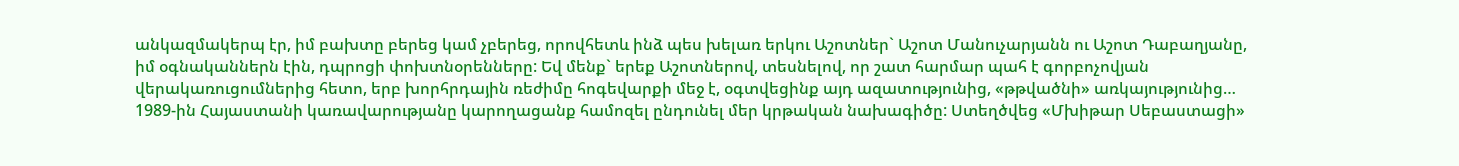անկազմակերպ էր, իմ բախտը բերեց կամ չբերեց, որովհետև ինձ պես խելառ երկու Աշոտներ` Աշոտ Մանուչարյանն ու Աշոտ Դաբաղյանը, իմ օգնականներն էին, դպրոցի փոխտնօրենները: Եվ մենք` երեք Աշոտներով, տեսնելով, որ շատ հարմար պահ է գորբոչովյան վերակառուցումներից հետո, երբ խորհրդային ռեժիմը հոգեվարքի մեջ է, օգտվեցինք այդ ազատությունից, «թթվածնի» առկայությունից… 1989-ին Հայաստանի կառավարությանը կարողացանք համոզել ընդունել մեր կրթական նախագիծը: Ստեղծվեց «Մխիթար Սեբաստացի»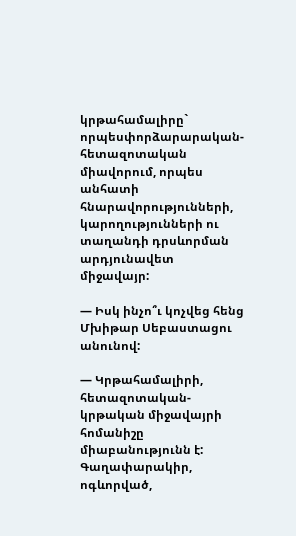կրթահամալիրը` որպեսփորձարարական-հետազոտական միավորում, որպես անհատի հնարավորությունների, կարողությունների ու տաղանդի դրսևորման արդյունավետ միջավայր:

— Իսկ ինչո՞ւ կոչվեց հենց Մխիթար Սեբաստացու անունով:

— Կրթահամալիրի, հետազոտական-կրթական միջավայրի հոմանիշը միաբանությունն է: Գաղափարակիր, ոգևորված,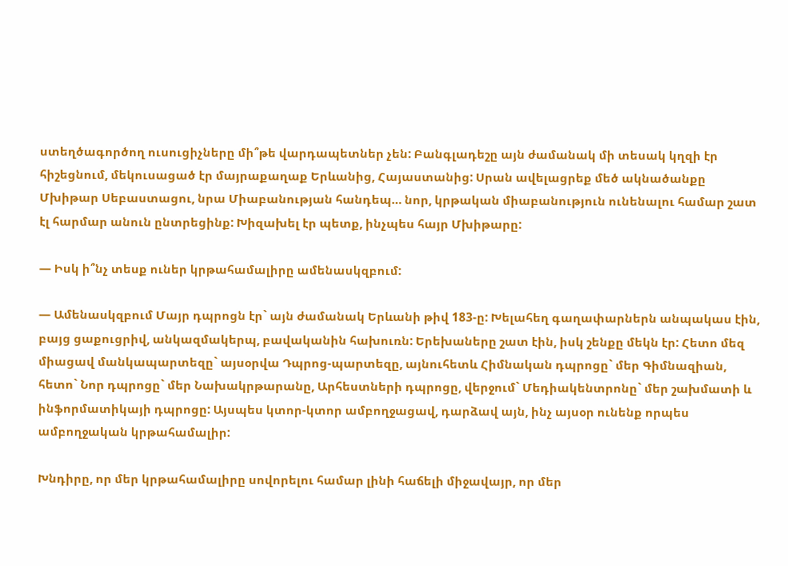ստեղծագործող ուսուցիչները մի՞թե վարդապետներ չեն: Բանգլադեշը այն ժամանակ մի տեսակ կղզի էր հիշեցնում, մեկուսացած էր մայրաքաղաք Երևանից, Հայաստանից: Սրան ավելացրեք մեծ ակնածանքը Մխիթար Սեբաստացու, նրա Միաբանության հանդեպ… նոր, կրթական միաբանություն ունենալու համար շատ էլ հարմար անուն ընտրեցինք: Խիզախել էր պետք, ինչպես հայր Մխիթարը:

— Իսկ ի՞նչ տեսք ուներ կրթահամալիրը ամենասկզբում:

— Ամենասկզբում Մայր դպրոցն էր` այն ժամանակ Երևանի թիվ 183-ը: Խելահեղ գաղափարներն անպակաս էին, բայց ցաքուցրիվ, անկազմակերպ, բավականին հախուռն: Երեխաները շատ էին, իսկ շենքը մեկն էր: Հետո մեզ միացավ մանկապարտեզը` այսօրվա Դպրոց-պարտեզը, այնուհետև Հիմնական դպրոցը` մեր Գիմնազիան, հետո` Նոր դպրոցը` մեր Նախակրթարանը, Արհեստների դպրոցը, վերջում` Մեդիակենտրոնը` մեր շախմատի և ինֆորմատիկայի դպրոցը: Այսպես կտոր-կտոր ամբողջացավ, դարձավ այն, ինչ այսօր ունենք որպես ամբողջական կրթահամալիր:

Խնդիրը, որ մեր կրթահամալիրը սովորելու համար լինի հաճելի միջավայր, որ մեր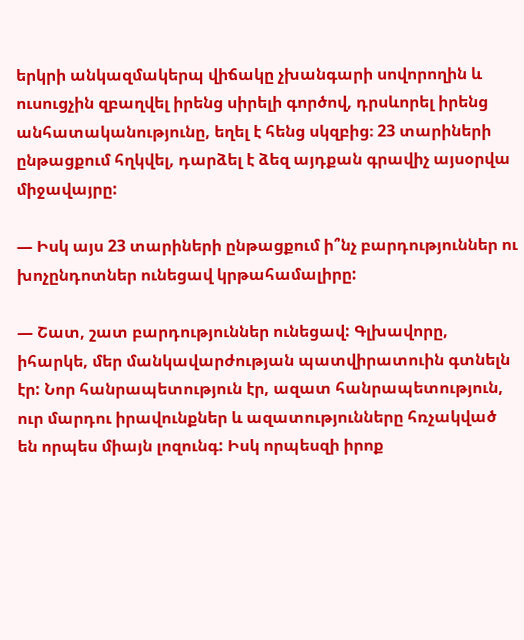երկրի անկազմակերպ վիճակը չխանգարի սովորողին և ուսուցչին զբաղվել իրենց սիրելի գործով, դրսևորել իրենց անհատականությունը, եղել է հենց սկզբից։ 23 տարիների ընթացքում հղկվել, դարձել է ձեզ այդքան գրավիչ այսօրվա միջավայրը:

— Իսկ այս 23 տարիների ընթացքում ի՞նչ բարդություններ ու խոչընդոտներ ունեցավ կրթահամալիրը:

— Շատ, շատ բարդություններ ունեցավ: Գլխավորը, իհարկե, մեր մանկավարժության պատվիրատուին գտնելն էր: Նոր հանրապետություն էր, ազատ հանրապետություն, ուր մարդու իրավունքներ և ազատությունները հռչակված են որպես միայն լոզունգ: Իսկ որպեսզի իրոք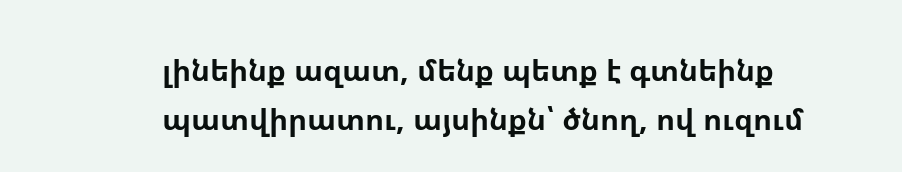լինեինք ազատ, մենք պետք է գտնեինք պատվիրատու, այսինքն՝ ծնող, ով ուզում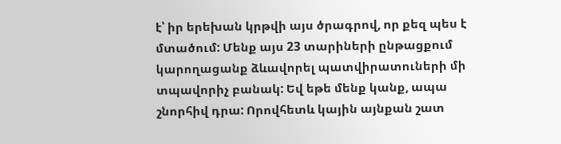է՝ իր երեխան կրթվի այս ծրագրով, որ քեզ պես է մտածում: Մենք այս 23 տարիների ընթացքում կարողացանք ձևավորել պատվիրատուների մի տպավորիչ բանակ: Եվ եթե մենք կանք, ապա շնորհիվ դրա: Որովհետև կային այնքան շատ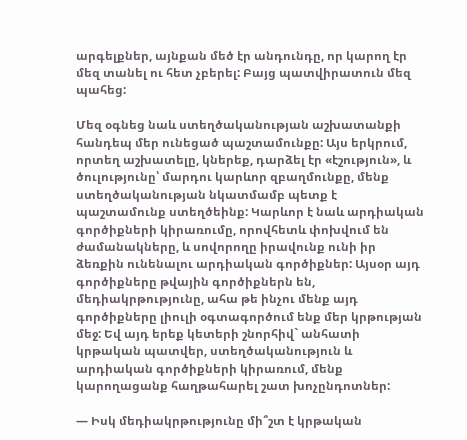արգելքներ, այնքան մեծ էր անդունդը, որ կարող էր մեզ տանել ու հետ չբերել: Բայց պատվիրատուն մեզ պահեց:

Մեզ օգնեց նաև ստեղծականության աշխատանքի հանդեպ մեր ունեցած պաշտամունքը: Այս երկրում, որտեղ աշխատելը, կներեք, դարձել էր «էշություն», և ծուլությունը՝ մարդու կարևոր զբաղմունքը, մենք ստեղծականության նկատմամբ պետք է պաշտամունք ստեղծեինք: Կարևոր է նաև արդիական գործիքների կիրառումը, որովհետև փոխվում են ժամանակները, և սովորողը իրավունք ունի իր ձեռքին ունենալու արդիական գործիքներ: Այսօր այդ գործիքները թվային գործիքներն են, մեդիակրթությունը, ահա թե ինչու մենք այդ գործիքները լիուլի օգտագործում ենք մեր կրթության մեջ: Եվ այդ երեք կետերի շնորհիվ` անհատի կրթական պատվեր, ստեղծականություն և արդիական գործիքների կիրառում, մենք կարողացանք հաղթահարել շատ խոչընդոտներ:

— Իսկ մեդիակրթությունը մի՞շտ է կրթական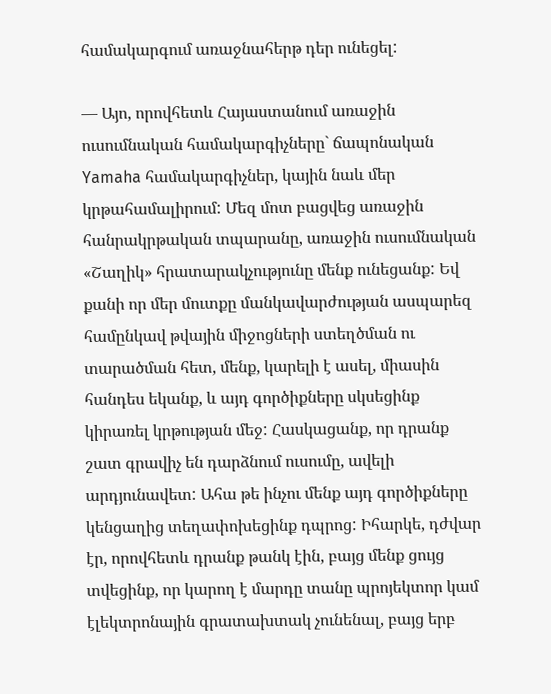համակարգում առաջնահերթ դեր ունեցել:

— Այո, որովհետև Հայաստանում առաջին ուսումնական համակարգիչները` ճապոնական Yamaha համակարգիչներ, կային նաև մեր կրթահամալիրում: Մեզ մոտ բացվեց առաջին հանրակրթական տպարանը, առաջին ուսումնական «Շաղիկ» հրատարակչությունը մենք ունեցանք: Եվ քանի որ մեր մուտքը մանկավարժության ասպարեզ համընկավ թվային միջոցների ստեղծման ու տարածման հետ, մենք, կարելի է ասել, միասին հանդես եկանք, և այդ գործիքները սկսեցինք կիրառել կրթության մեջ: Հասկացանք, որ դրանք շատ գրավիչ են դարձնում ուսումը, ավելի արդյունավետ: Ահա թե ինչու մենք այդ գործիքները կենցաղից տեղափոխեցինք դպրոց: Իհարկե, դժվար էր, որովհետև դրանք թանկ էին, բայց մենք ցույց տվեցինք, որ կարող է մարդը տանը պրոյեկտոր կամ էլեկտրոնային գրատախտակ չունենալ, բայց երբ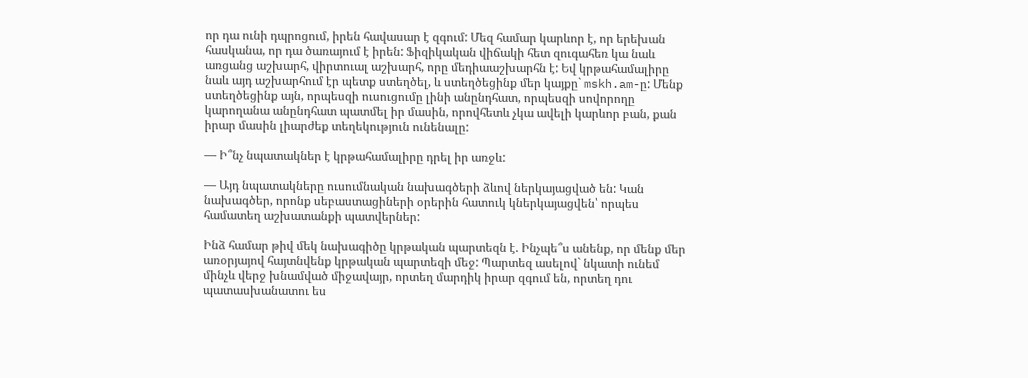որ դա ունի դպրոցում, իրեն հավասար է զգում: Մեզ համար կարևոր է, որ երեխան հասկանա, որ դա ծառայում է իրեն: Ֆիզիկական վիճակի հետ զուգահեռ կա նաև առցանց աշխարհ, վիրտուալ աշխարհ, որը մեդիաաշխարհն է: Եվ կրթահամալիրը նաև այդ աշխարհում էր պետք ստեղծել, և ստեղծեցինք մեր կայքը` mskh.am-ը: Մենք ստեղծեցինք այն, որպեսզի ուսուցումը լինի անընդհատ, որպեսզի սովորողը կարողանա անընդհատ պատմել իր մասին, որովհետև չկա ավելի կարևոր բան, քան իրար մասին լիարժեք տեղեկություն ունենալը:

— Ի՞նչ նպատակներ է կրթահամալիրը դրել իր առջև:

— Այդ նպատակները ուսումնական նախագծերի ձևով ներկայացված են: Կան նախագծեր, որոնք սեբաստացիների օրերին հատուկ կներկայացվեն՝ որպես համատեղ աշխատանքի պատվերներ:

Ինձ համար թիվ մեկ նախագիծը կրթական պարտեզն է. Ինչպե՞ս անենք, որ մենք մեր առօրյայով հայտնվենք կրթական պարտեզի մեջ: Պարտեզ ասելով` նկատի ունեմ մինչև վերջ խնամված միջավայր, որտեղ մարդիկ իրար զգում են, որտեղ դու պատասխանատու ես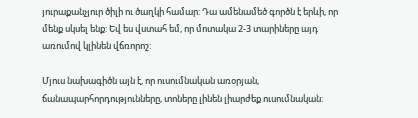յուրաքանչյուր ծիլի ու ծաղկի համար: Դա ամենամեծ գործն է երևի, որ մենք սկսել ենք: Եվ ես վստահ եմ, որ մոտակա 2-3 տարիները այդ առումով կլինեն վճռորոշ:

Մյուս նախագիծն այն է, որ ուսումնական առօրյան, ճանապարհորդությունները, տոները լինեն լիարժեք ուսումնական: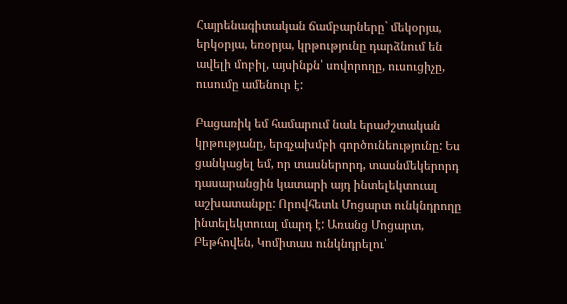Հայրենագիտական ճամբարները` մեկօրյա, երկօրյա, եռօրյա, կրթությունը դարձնում են ավելի մոբիլ, այսինքն՝ սովորողը, ուսուցիչը, ուսումը ամենուր է:

Բացառիկ եմ համարում նաև երաժշտական կրթությանը, երգչախմբի գործունեությունը: Ես ցանկացել եմ, որ տասներորդ, տասնմեկերորդ դասարանցին կատարի այդ ինտելեկտուալ աշխատանքը: Որովհետև Մոցարտ ունկնդրողը ինտելեկտուալ մարդ է: Առանց Մոցարտ, Բեթհովեն, Կոմիտաս ունկնդրելու՝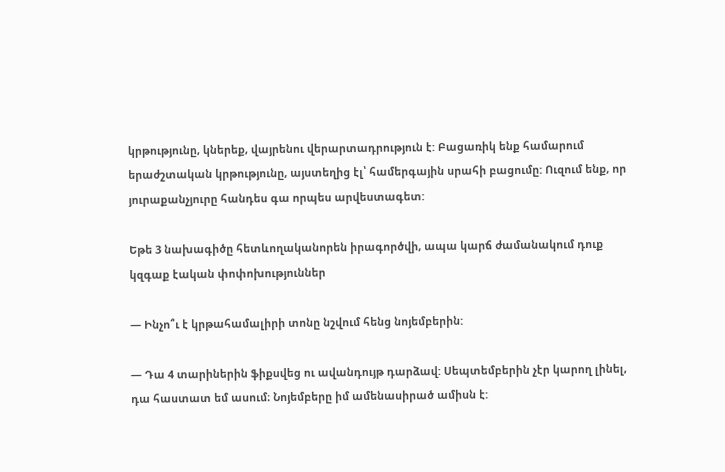կրթությունը, կներեք, վայրենու վերարտադրություն է: Բացառիկ ենք համարում երաժշտական կրթությունը, այստեղից էլ՝ համերգային սրահի բացումը: Ուզում ենք, որ յուրաքանչյուրը հանդես գա որպես արվեստագետ:

Եթե 3 նախագիծը հետևողականորեն իրագործվի, ապա կարճ ժամանակում դուք կզգաք էական փոփոխություններ

— Ինչո՞ւ է կրթահամալիրի տոնը նշվում հենց նոյեմբերին:

— Դա 4 տարիներին ֆիքսվեց ու ավանդույթ դարձավ: Սեպտեմբերին չէր կարող լինել, դա հաստատ եմ ասում։ Նոյեմբերը իմ ամենասիրած ամիսն է: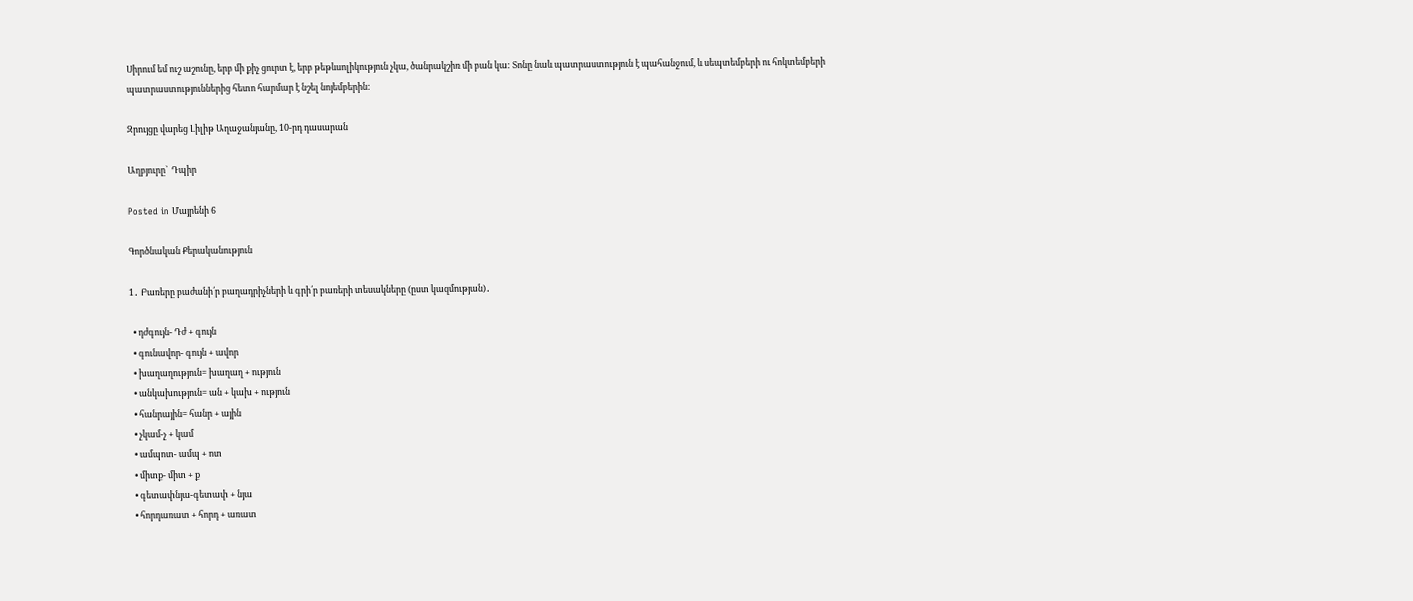Սիրում եմ ուշ աշունը, երբ մի քիչ ցուրտ է, երբ թեթևսոլիկություն չկա, ծանրակշիռ մի բան կա: Տոնը նաև պատրաստություն է պահանջում, և սեպտեմբերի ու հոկտեմբերի պատրաստություններից հետո հարմար է նշել նոյեմբերին:

Զրույցը վարեց Լիլիթ Աղաջանյանը, 10-րդ դասարան

Աղբյուրը`  Դպիր

Posted in Մայրենի 6

Գործնական Քերականություն

1․ Բառերը բաժանի՛ր բաղադրիչների և գրի՛ր բառերի տեսակները (ըստ կազմության)․

  • դժգույն- Դժ + գույն
  • գունավոր- գույն + ավոր
  • խաղաղություն= խաղաղ + ություն
  • անկախություն= ան + կախ + ություն
  • հանրային= հանր + ային
  • չկամ-չ + կամ
  • ամպոտ- ամպ + ոտ
  • միտք- միտ + ք
  • գետափնյա-գետափ + նյա
  • հորդառատ + հորդ + առատ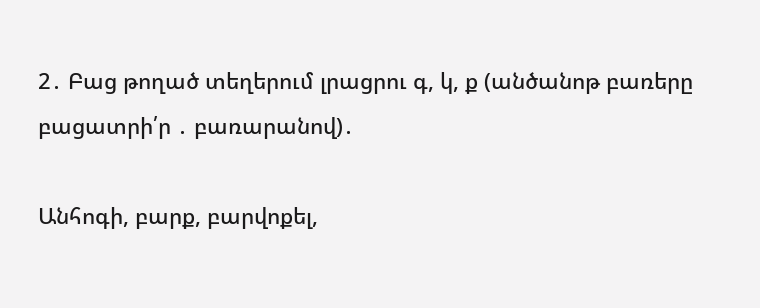2․ Բաց թողած տեղերում լրացրու գ, կ, ք (անծանոթ բառերը բացատրի՛ր ․ բառարանով)․

Անհոգի, բարք, բարվոքել,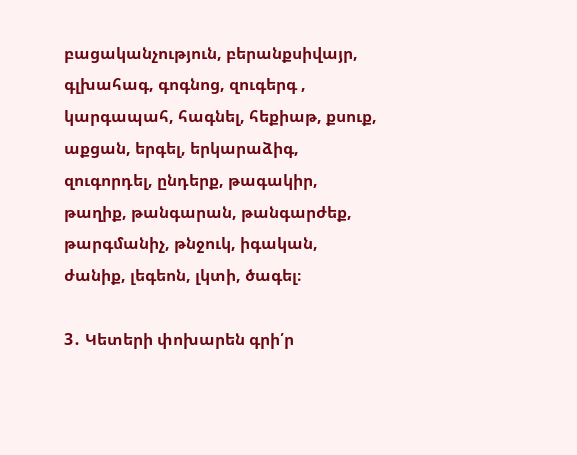բացականչություն, բերանքսիվայր, գլխահագ, գոգնոց, զուգերգ , կարգապահ, հագնել, հեքիաթ, քսուք, աքցան, երգել, երկարաձիգ, զուգորդել, ընդերք, թագակիր, թաղիք, թանգարան, թանգարժեք, թարգմանիչ, թնջուկ, իգական, ժանիք, լեգեոն, լկտի, ծագել։

3․ Կետերի փոխարեն գրի՛ր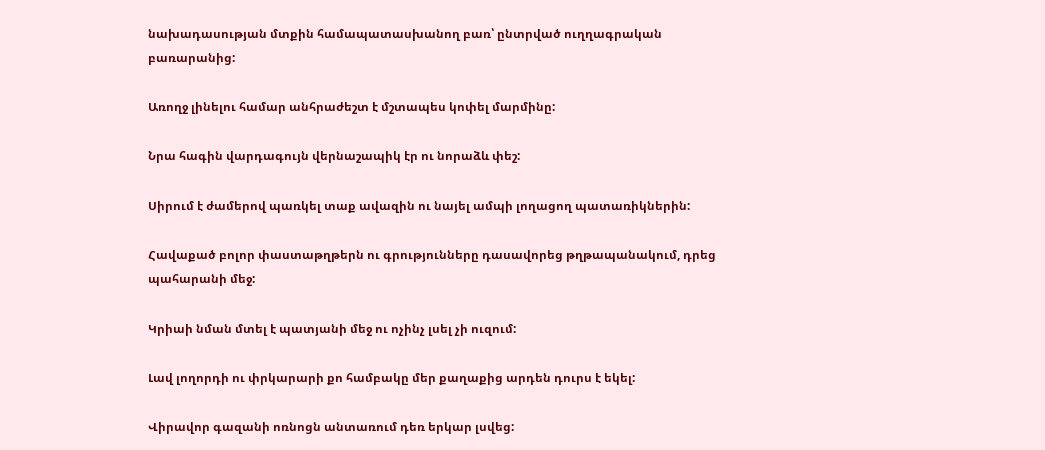նախադասության մտքին համապատասխանող բառ՝ ընտրված ուղղագրական բառարանից:

Առողջ լինելու համար անհրաժեշտ է մշտապես կոփել մարմինը:

Նրա հագին վարդագույն վերնաշապիկ էր ու նորաձև փեշ:

Սիրում է ժամերով պառկել տաք ավազին ու նայել ամպի լողացող պատառիկներին:

Հավաքած բոլոր փաստաթղթերն ու գրությունները դասավորեց թղթապանակում, դրեց պահարանի մեջ:

Կրիաի նման մտել է պատյանի մեջ ու ոչինչ լսել չի ուզում:

Լավ լողորդի ու փրկարարի քո համբակը մեր քաղաքից արդեն դուրս է եկել:

Վիրավոր գազանի ոռնոցն անտառում դեռ երկար լսվեց: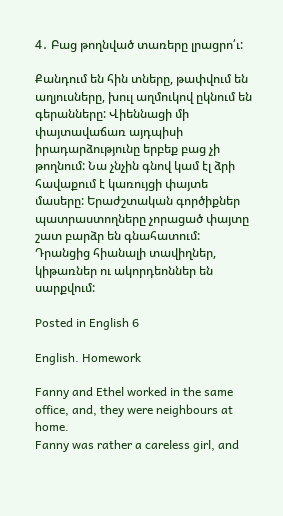4․ Բաց թողնված տառերը լրացրո՛ւ:

Քանդում են հին տները, թափվում են աղյուսները, խուլ աղմուկով ըկնում են գերանները: Վիեննացի մի փայտավաճառ այդպիսի իրադարձությունը երբեք բաց չի թողնում: Նա չնչին գնով կամ էլ ձրի հավաքում է կառույցի փայտե մասերը: Երաժշտական գործիքներ պատրաստողները չորացած փայտը շատ բարձր են գնահատում: Դրանցից հիանալի տավիղներ, կիթառներ ու ակորդեոններ են սարքվում:

Posted in English 6

English. Homework

Fanny and Ethel worked in the same office, and, they were neighbours at home.
Fanny was rather a careless girl, and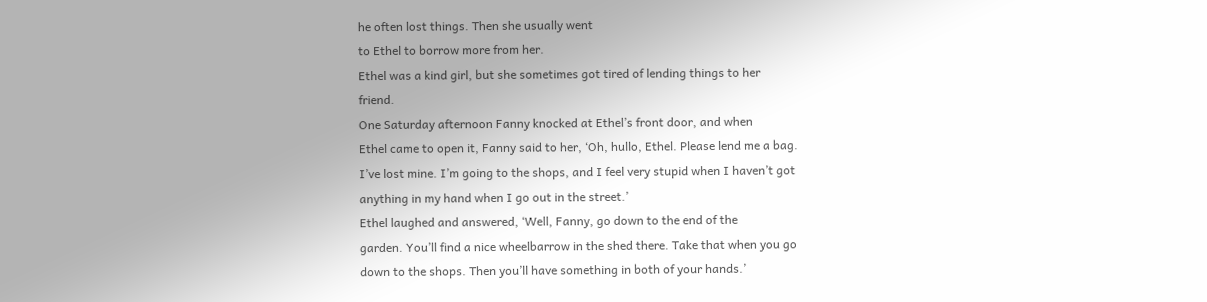he often lost things. Then she usually went
to Ethel to borrow more from her.
Ethel was a kind girl, but she sometimes got tired of lending things to her
friend.
One Saturday afternoon Fanny knocked at Ethel’s front door, and when
Ethel came to open it, Fanny said to her, ‘Oh, hullo, Ethel. Please lend me a bag.
I’ve lost mine. I’m going to the shops, and I feel very stupid when I haven’t got
anything in my hand when I go out in the street.’
Ethel laughed and answered, ‘Well, Fanny, go down to the end of the
garden. You’ll find a nice wheelbarrow in the shed there. Take that when you go
down to the shops. Then you’ll have something in both of your hands.’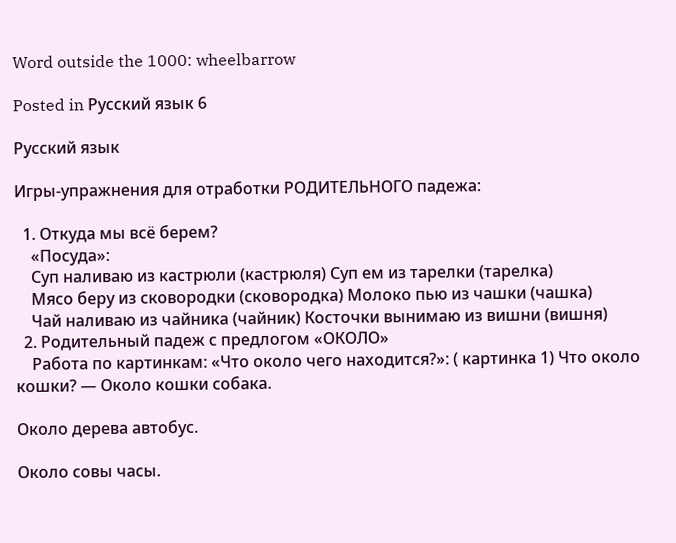Word outside the 1000: wheelbarrow

Posted in Русский язык 6

Русский язык

Игры-упражнения для отработки РОДИТЕЛЬНОГО падежа:

  1. Откуда мы всё берем?
    «Посуда»:
    Суп наливаю из кастрюли (кастрюля) Суп ем из тарелки (тарелка)
    Мясо беру из сковородки (сковородка) Молоко пью из чашки (чашка)
    Чай наливаю из чайника (чайник) Косточки вынимаю из вишни (вишня)
  2. Родительный падеж с предлогом «ОКОЛО»
    Работа по картинкам: «Что около чего находится?»: ( картинка 1) Что около кошки? — Около кошки собака.

Около дерева автобус.

Около совы часы.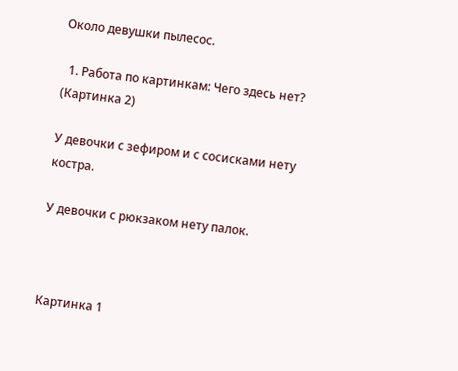Около девушки пылесос.

  1. Работа по картинкам: Чего здесь нет? (Картинка 2)

У девочки с зефиром и с сосисками нету костра.

У девочки с рюкзаком нету палок.



Картинка 1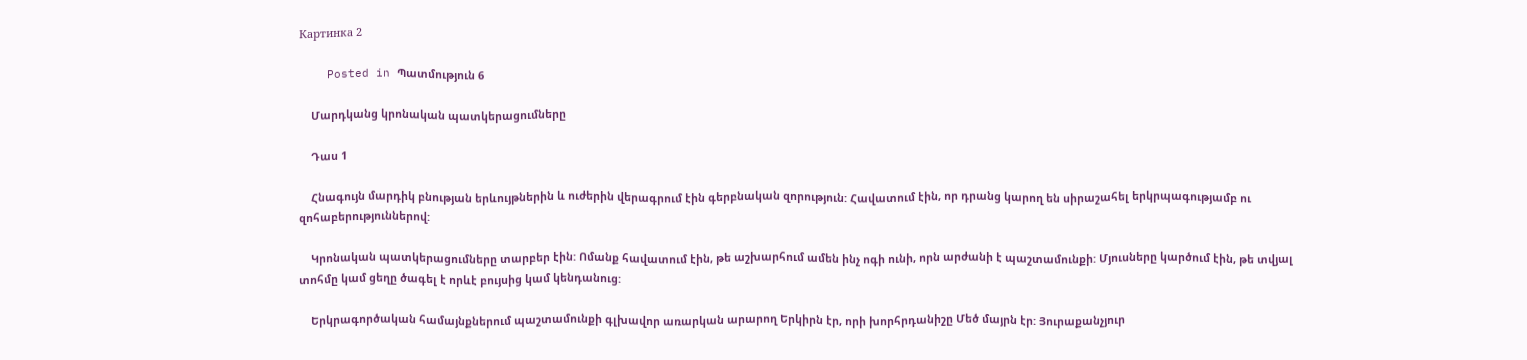Картинка 2

    Posted in Պատմություն 6

    Մարդկանց կրոնական պատկերացումները

    Դաս 1

    Հնագույն մարդիկ բնության երևույթներին և ուժերին վերագրում էին գերբնական զորություն: Հավատում էին, որ դրանց կարող են սիրաշահել երկրպագությամբ ու զոհաբերություններով:

    Կրոնական պատկերացումները տարբեր էին: Ոմանք հավատում էին, թե աշխարհում ամեն ինչ ոգի ունի, որն արժանի է պաշտամունքի: Մյուսները կարծում էին, թե տվյալ տոհմը կամ ցեղը ծագել է որևէ բույսից կամ կենդանուց:

    Երկրագործական համայնքներում պաշտամունքի գլխավոր առարկան արարող Երկիրն էր, որի խորհրդանիշը Մեծ մայրն էր: Յուրաքանչյուր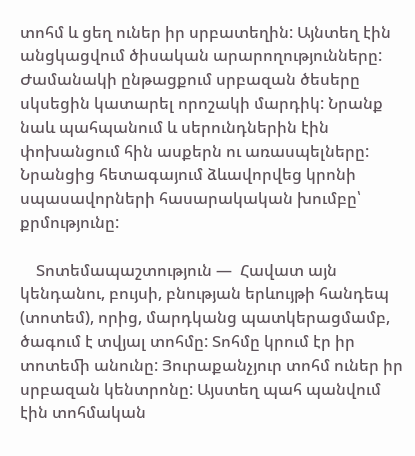տոհմ և ցեղ ուներ իր սրբատեղին: Այնտեղ էին անցկացվում ծիսական արարողությունները: Ժամանակի ընթացքում սրբազան ծեսերը սկսեցին կատարել որոշակի մարդիկ: Նրանք նաև պահպանում և սերունդներին էին փոխանցում հին ասքերն ու առասպելները: Նրանցից հետագայում ձևավորվեց կրոնի սպասավորների հասարակական խումբը՝ քրմությունը:

    Տոտեմապաշտություն —  Հավատ այն կենդանու, բույսի, բնության երևույթի հանդեպ (տոտեմ), որից, մարդկանց պատկերացմամբ, ծագում է տվյալ տոհմը: Տոհմը կրում էր իր տոտեﬕ անունը: Յուրաքանչյուր տոհմ ուներ իր սրբազան կենտրոնը: Այստեղ պահ պանվում էին տոհմական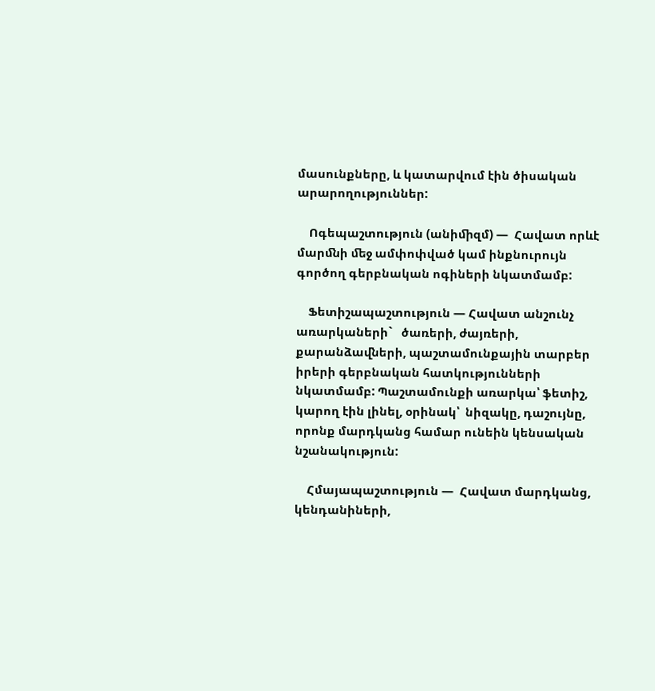մասունքները, և կատարվում էին ծիսական արարողություններ:

    Ոգեպաշտություն (անիﬕզմ) —  Հավատ որևէ մարﬓի ﬔջ ամփոփված կամ ինքնուրույն գործող գերբնական ոգիների նկատմամբ:

    Ֆետիշապաշտություն — Հավատ անշունչ առարկաների`   ծառերի, ժայռերի, քարանձաﬖերի, պաշտամունքային տարբեր իրերի գերբնական հատկությունների նկատմամբ: Պաշտամունքի առարկա՝ ֆետիշ, կարող էին լինել, օրինակ՝  նիզակը, դաշույնը, որոնք մարդկանց համար ունեին կենսական նշանակություն:

    Հմայապաշտություն —  Հավատ մարդկանց, կենդանիների,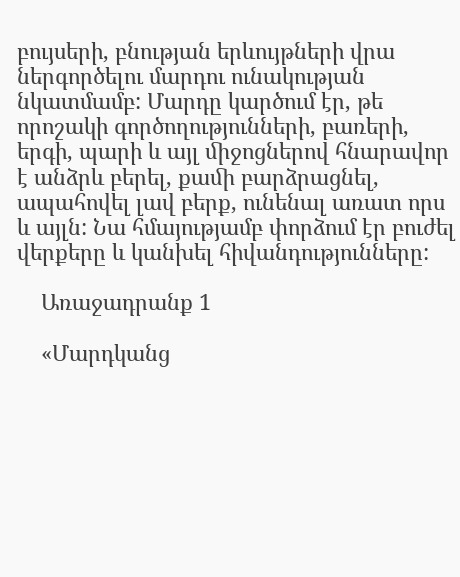բույսերի, բնության երևույթների վրա ներգործելու մարդու ունակության նկատմամբ: Մարդը կարծում էր, թե որոշակի գործողությունների, բառերի, երգի, պարի և այլ ﬕջոցներով հնարավոր է անձրև բերել, քաﬕ բարձրացնել, ապահովել լավ բերք, ունենալ առատ որս և այլն: Նա հմայությամբ փորձում էր բուժել վերքերը և կանխել հիվանդությունները:

    Առաջադրանք 1

    «Մարդկանց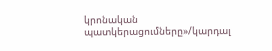կրոնական պատկերացումները»/կարդալ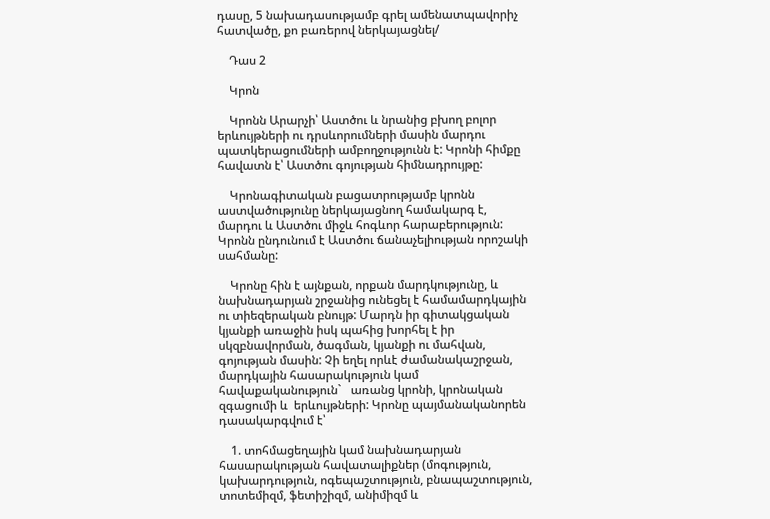դասը, 5 նախադասությամբ գրել ամենատպավորիչ հատվածը, քո բառերով ներկայացնել/

    Դաս 2

    Կրոն

    Կրոնն Արարչի՝ Աստծու և նրանից բխող բոլոր երևույթների ու դրսևորումների մասին մարդու պատկերացումների ամբողջությունն է: Կրոնի հիմքը հավատն է՝ Աստծու գոյության հիմնադրույթը:

    Կրոնագիտական բացատրությամբ կրոնն աստվածությունը ներկայացնող համակարգ է, մարդու և Աստծու միջև հոգևոր հարաբերություն: Կրոնն ընդունում է Աստծու ճանաչելիության որոշակի սահմանը:

    Կրոնը հին է այնքան, որքան մարդկությունը, և նախնադարյան շրջանից ունեցել է համամարդկային ու տիեզերական բնույթ: Մարդն իր գիտակցական կյանքի առաջին իսկ պահից խորհել է իր սկզբնավորման, ծագման, կյանքի ու մահվան, գոյության մասին: Չի եղել որևէ ժամանակաշրջան, մարդկային հասարակություն կամ հավաքականություն`   առանց կրոնի, կրոնական զգացումի և  երևույթների: Կրոնը պայմանականորեն դասակարգվում է՝

    1. տոհմացեղային կամ նախնադարյան հասարակության հավատալիքներ (մոգություն, կախարդություն, ոգեպաշտություն, բնապաշտություն, տոտեմիզմ, ֆետիշիզմ, անիմիզմ և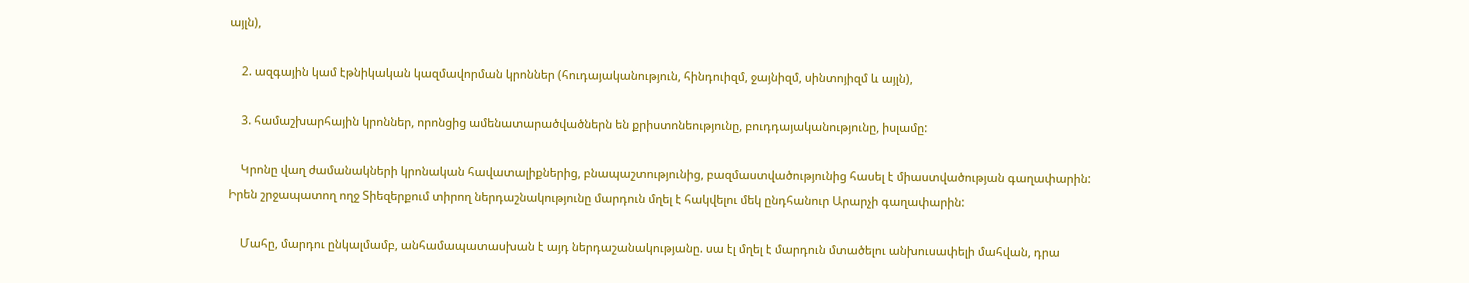այլն),

    2. ազգային կամ էթնիկական կազմավորման կրոններ (հուդայականություն, հինդուիզմ, ջայնիզմ, սինտոյիզմ և այլն),

    3. համաշխարհային կրոններ, որոնցից ամենատարածվածներն են քրիստոնեությունը, բուդդայականությունը, իսլամը:

    Կրոնը վաղ ժամանակների կրոնական հավատալիքներից, բնապաշտությունից, բազմաստվածությունից հասել է միաստվածության գաղափարին: Իրեն շրջապատող ողջ Տիեզերքում տիրող ներդաշնակությունը մարդուն մղել է հակվելու մեկ ընդհանուր Արարչի գաղափարին:

    Մահը, մարդու ընկալմամբ, անհամապատասխան է այդ ներդաշանակությանը. սա էլ մղել է մարդուն մտածելու անխուսափելի մահվան, դրա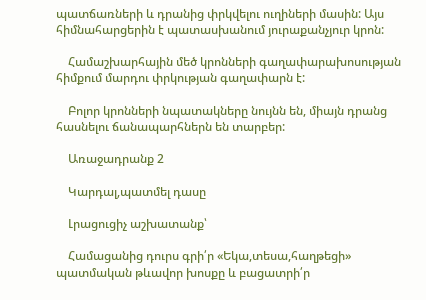պատճառների և դրանից փրկվելու ուղիների մասին: Այս հիմնահարցերին է պատասխանում յուրաքանչյուր կրոն:

    Համաշխարհային մեծ կրոնների գաղափարախոսության հիմքում մարդու փրկության գաղափարն է:

    Բոլոր կրոնների նպատակները նույնն են, միայն դրանց հասնելու ճանապարհներն են տարբեր:

    Առաջադրանք 2

    Կարդալ,պատմել դասը

    Լրացուցիչ աշխատանք՝

    Համացանից դուրս գրի՛ր «Եկա,տեսա,հաղթեցի» պատմական թևավոր խոսքը և բացատրի՛ր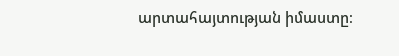արտահայտության իմաստը։